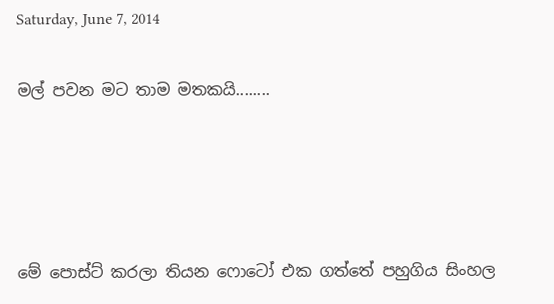Saturday, June 7, 2014

මල් පවන මට තාම මතකයි........




මේ පොස්ට් කරලා තියන ෆොටෝ එක ගත්තේ පහුගිය සිංහල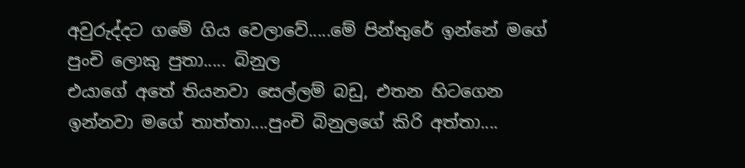අවුරුද්දට ගමේ ගිය වෙලාවේ.....මේ පින්තුරේ ඉන්නේ මගේ පුංචි ලොකු පුතා..... බිනුල
එයාගේ අතේ තියනවා සෙල්ලම් බඩු, එතන හිටගෙන ඉන්නවා මගේ තාත්තා....පුංචි බිනුලගේ කිරි අත්තා....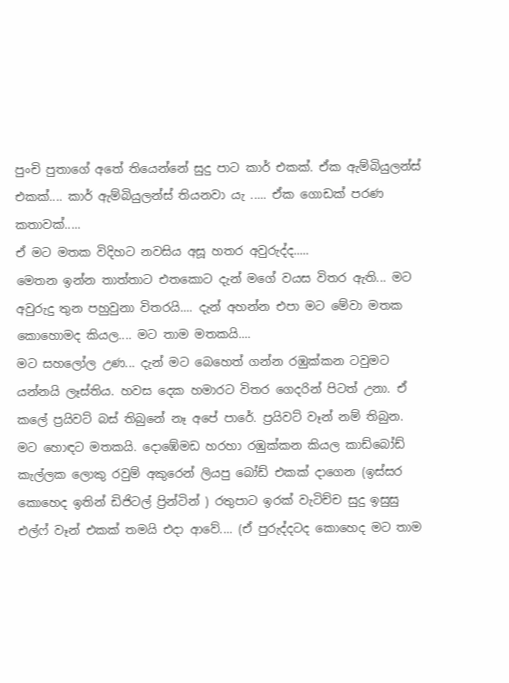පුංචි පුතාගේ අතේ තියෙන්නේ සුදු පාට කාර් එකක්. ඒක ඇම්බියුලන්ස් එකක්.... කාර් ඇම්බියුලන්ස් තියනවා යැ ..... ඒක ගොඩක් පරණ කතාවක්.....
ඒ මට මතක විදිහට නවසිය අසූ හතර අවුරුද්ද.....
මෙතන ඉන්න තාත්තාට එතකොට දැන් මගේ වයස විතර ඇති... මට අවුරුදු තුන පහුවුනා විතරයි.... දැන් අහන්න එපා මට මේවා මතක කොහොමද කියල.... මට තාම මතකයි....
මට සහලෝල උණ... දැන් මට බෙහෙත් ගන්න රඹුක්කන ටවුමට යන්නයි ලෑස්තිය. හවස දෙක හමාරට විතර ගෙදරින් පිටත් උනා. ඒ කලේ ප්‍රයිවට් බස් තිබුනේ නෑ අපේ පාරේ. ප්‍රයිවට් වෑන් නම් තිබුන. මට හොඳට මතකයි. දොඹේමඩ හරහා රඹුක්කන කියල කාඩ්බෝඩ් කැල්ලක ලොකු රවුම් අකුරෙන් ලියපු බෝඩ් එකක් දාගෙන (ඉස්සර කොහෙද ඉතින් ඩිජිටල් ප්‍රින්ටින් ) රතුපාට ඉරක් වැටිච්ච සුදු ඉසුසු එල්ෆ් වෑන් එකක් තමයි එදා ආවේ.... (ඒ පුරුද්දටද කොහෙද මට තාම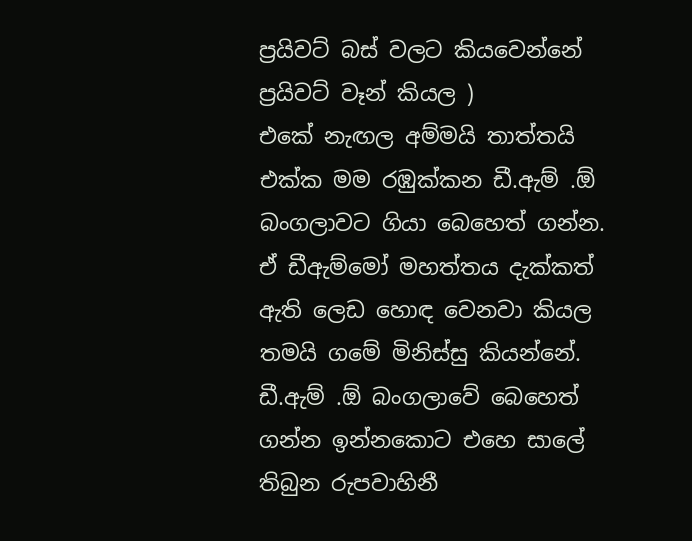ප්‍රයිවට් බස් වලට කියවෙන්නේ ප්‍රයිවට් වෑන් කියල )
එකේ නැඟල අම්මයි තාත්තයි එක්ක මම රඹුක්කන ඩී.ඇම් .ඕ බංගලාවට ගියා බෙහෙත් ගන්න. ඒ ඩීඇම්මෝ මහත්තය දැක්කත් ඇති ලෙඩ හොඳ වෙනවා කියල තමයි ගමේ මිනිස්සු කියන්නේ. ඩී.ඇම් .ඕ බංගලාවේ බෙහෙත් ගන්න ඉන්නකොට එහෙ සාලේ තිබුන රුපවාහිනී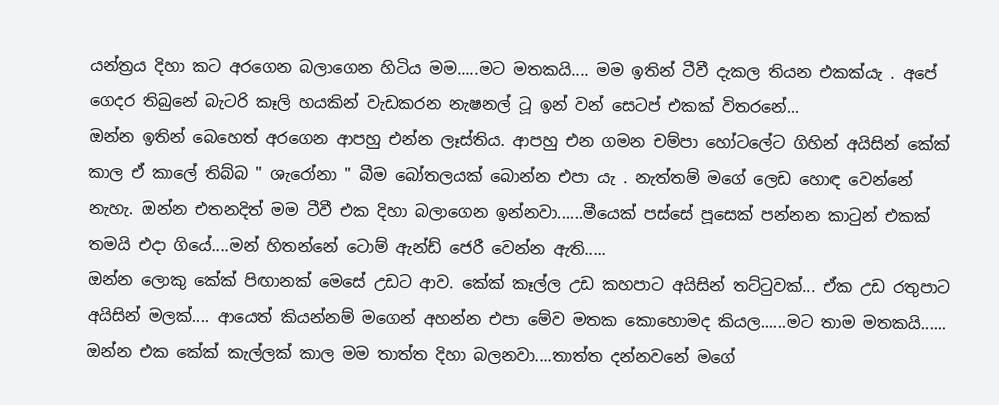යන්ත්‍රය දිහා කට අරගෙන බලාගෙන හිටිය මම.....මට මතකයි.... මම ඉතින් ටීවී දැකල තියන එකක්යැ . අපේ ගෙදර තිබුනේ බැටරි කෑලි හයකින් වැඩකරන නැෂනල් ටූ ඉන් වන් සෙටප් එකක් විතරනේ...
ඔන්න ඉතින් බෙහෙත් අරගෙන ආපහු එන්න ලෑස්තිය. ආපහු එන ගමන චම්පා හෝටලේට ගිහින් අයිසින් කේක් කාල ඒ කාලේ තිබ්බ " ශැරෝනා " බීම බෝතලයක් බොන්න එපා යැ . නැත්තම් මගේ ලෙඩ හොඳ වෙන්නේ නැහැ. ඔන්න එතනදිත් මම ටීවී එක දිහා බලාගෙන ඉන්නවා......මීයෙක් පස්සේ පූසෙක් පන්නන කාටුන් එකක් තමයි එදා ගියේ....මන් හිතන්නේ ටොම් ඇන්ඩ් ජෙරී වෙන්න ඇති.....
ඔන්න ලොකු කේක් පිඟානක් මෙසේ උඩට ආව. කේක් කෑල්ල උඩ කහපාට අයිසින් තට්ටුවක්... ඒක උඩ රතුපාට අයිසින් මලක්.... ආයෙත් කියන්නම් මගෙන් අහන්න එපා මේව මතක කොහොමද කියල......මට තාම මතකයි......
ඔන්න එක කේක් කැල්ලක් කාල මම තාත්ත දිහා බලනවා....තාත්ත දන්නවනේ මගේ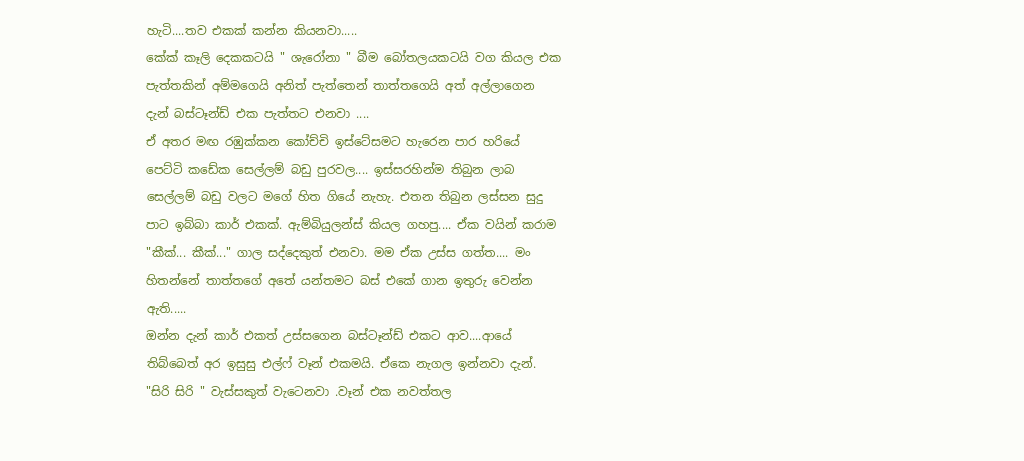හැටි....තව එකක් කන්න කියනවා.....
කේක් කෑලි දෙකකටයි " ශැරෝනා " බීම බෝතලයකටයි වග කියල එක පැත්තකින් අම්මගෙයි අනිත් පැත්තෙන් තාත්තගෙයි අත් අල්ලාගෙන දැන් බස්ටෑන්ඩ් එක පැත්තට එනවා ....
ඒ අතර මඟ රඹුක්කන කෝච්චි ඉස්ටේසමට හැරෙන පාර හරියේ පෙට්ටි කඩේක සෙල්ලම් බඩු පුරවල.... ඉස්සරහින්ම තිබුන ලාබ සෙල්ලම් බඩු වලට මගේ හිත ගියේ නැහැ. එතන තිබුන ලස්සන සුදු පාට ඉබ්බා කාර් එකක්. ඇම්බියුලන්ස් කියල ගහපු.... ඒක වයින් කරාම "කීක්... කීක්..." ගාල සද්දෙකුත් එනවා. මම ඒක උස්ස ගත්ත.... මං හිතන්නේ තාත්තගේ අතේ යන්තමට බස් එකේ ගාන ඉතුරු වෙන්න ඇති.....
ඔන්න දැන් කාර් එකත් උස්සගෙන බස්ටෑන්ඩ් එකට ආව....ආයේ තිබ්බෙත් අර ඉසුසු එල්ෆ් වෑන් එකමයි. ඒකෙ නැගල ඉන්නවා දැන්. "සිරි සිරි " වැස්සකුත් වැටෙනවා .වෑන් එක නවත්තල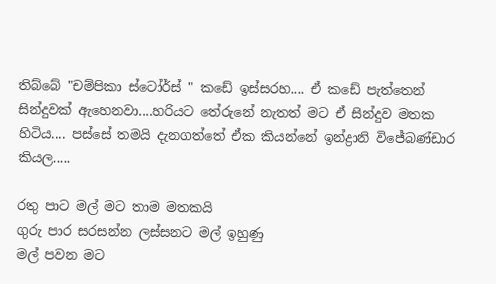තිබ්බේ "චම්පිකා ස්ටෝර්ස් " කඩේ ඉස්සරහ.... ඒ කඩේ පැත්තෙන් සින්දුවක් ඇහෙනවා....හරියට තේරුනේ නැතත් මට ඒ සින්දුව මතක හිටිය.... පස්සේ තමයි දැනගත්තේ ඒක කියන්නේ ඉන්ද්‍රානි විජේබණ්ඩාර කියල.....

රතු පාට මල් මට තාම මතකයි
ගුරු පාර සරසන්න ලස්සනට මල් ඉහුණු
මල් පවන මට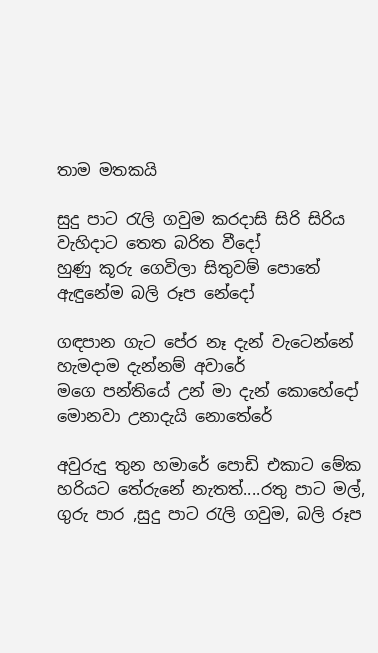තාම මතකයි

සුදු පාට රැලි ගවුම කරදාසි සිරි සිරිය
වැහිදාට තෙත බරිත වීදෝ
හුණු කූරු ගෙවිලා සිතුවම් පොතේ
ඇඳුනේම බලි රූප නේදෝ

ගඳපාන ගැට පේර නෑ දැන් වැටෙන්නේ
හැමදාම දැන්නම් අවාරේ
මගෙ පන්තියේ උන් මා දැන් කොහේදෝ
මොනවා උනාදැයි නොතේරේ

අවුරුදු තුන හමාරේ පොඩි එකාට මේක හරියට තේරුනේ නැතත්....රතු පාට මල්, ගුරු පාර ,සුදු පාට රැලි ගවුම, බලි රූප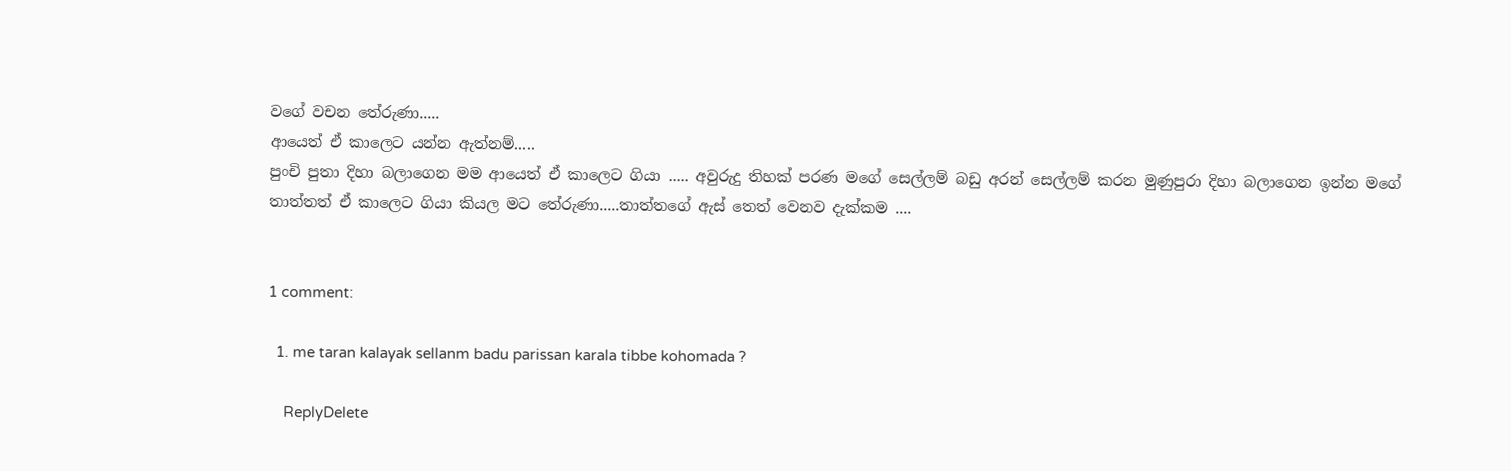වගේ වචන තේරුණා.....
ආයෙත් ඒ කාලෙට යන්න ඇත්නම්.....
පුංචි පුතා දිහා බලාගෙන මම ආයෙත් ඒ කාලෙට ගියා ..... අවුරුදු තිහක් පරණ මගේ සෙල්ලම් බඩු අරන් සෙල්ලම් කරන මුණුපුරා දිහා බලාගෙන ඉන්න මගේ තාත්තත් ඒ කාලෙට ගියා කියල මට තේරුණා.....තාත්තගේ ඇස් තෙත් වෙනව දැක්කම ....


1 comment:

  1. me taran kalayak sellanm badu parissan karala tibbe kohomada ?

    ReplyDelete